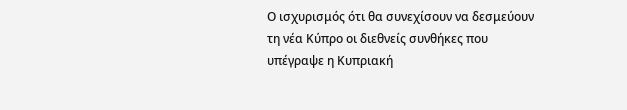Ο ισχυρισμός ότι θα συνεχίσουν να δεσμεύουν τη νέα Κύπρο οι διεθνείς συνθήκες που υπέγραψε η Κυπριακή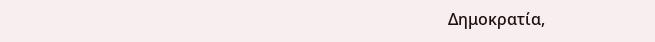Δημοκρατία,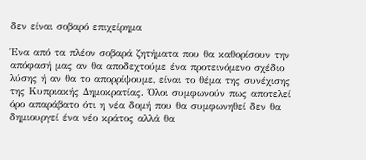δεν είναι σοβαρό επιχείρημα

Ένα από τα πλέον σοβαρά ζητήματα που θα καθορίσουν την απόφασή μας αν θα αποδεχτούμε ένα προτεινόμενο σχέδιο λύσης ή αν θα το απορρίψουμε, είναι το θέμα της συνέχισης της Κυπριακής Δημοκρατίας. Όλοι συμφωνούν πως αποτελεί όρο απαράβατο ότι η νέα δομή που θα συμφωνηθεί δεν θα δημιουργεί ένα νέο κράτος αλλά θα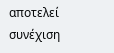αποτελεί συνέχιση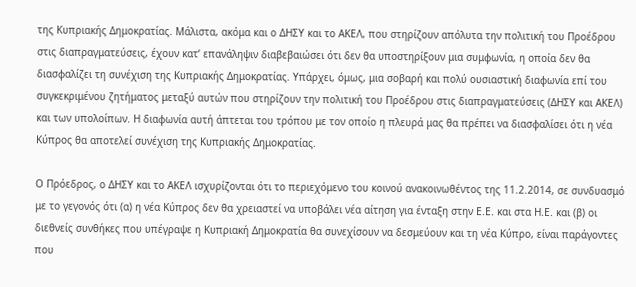της Κυπριακής Δημοκρατίας. Μάλιστα, ακόμα και ο ΔΗΣΥ και το ΑΚΕΛ, που στηρίζουν απόλυτα την πολιτική του Προέδρου στις διαπραγματεύσεις, έχουν κατ’ επανάληψιν διαβεβαιώσει ότι δεν θα υποστηρίξουν μια συμφωνία, η οποία δεν θα διασφαλίζει τη συνέχιση της Κυπριακής Δημοκρατίας. Υπάρχει, όμως, μια σοβαρή και πολύ ουσιαστική διαφωνία επί του συγκεκριμένου ζητήματος μεταξύ αυτών που στηρίζουν την πολιτική του Προέδρου στις διαπραγματεύσεις (ΔΗΣΥ και ΑΚΕΛ) και των υπολοίπων. Η διαφωνία αυτή άπτεται του τρόπου με τον οποίο η πλευρά μας θα πρέπει να διασφαλίσει ότι η νέα Κύπρος θα αποτελεί συνέχιση της Κυπριακής Δημοκρατίας.

Ο Πρόεδρος, ο ΔΗΣΥ και το ΑΚΕΛ ισχυρίζονται ότι το περιεχόμενο του κοινού ανακοινωθέντος της 11.2.2014, σε συνδυασμό με το γεγονός ότι (α) η νέα Κύπρος δεν θα χρειαστεί να υποβάλει νέα αίτηση για ένταξη στην Ε.Ε. και στα Η.Ε. και (β) οι διεθνείς συνθήκες που υπέγραψε η Κυπριακή Δημοκρατία θα συνεχίσουν να δεσμεύουν και τη νέα Κύπρο, είναι παράγοντες που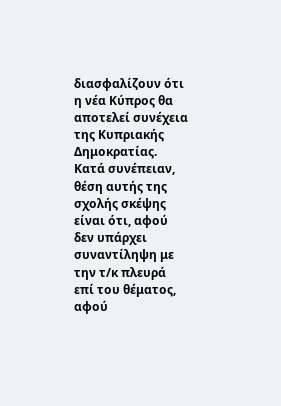διασφαλίζουν ότι η νέα Κύπρος θα αποτελεί συνέχεια της Κυπριακής Δημοκρατίας. Κατά συνέπειαν, θέση αυτής της σχολής σκέψης είναι ότι, αφού δεν υπάρχει συναντίληψη με την τ/κ πλευρά επί του θέματος, αφού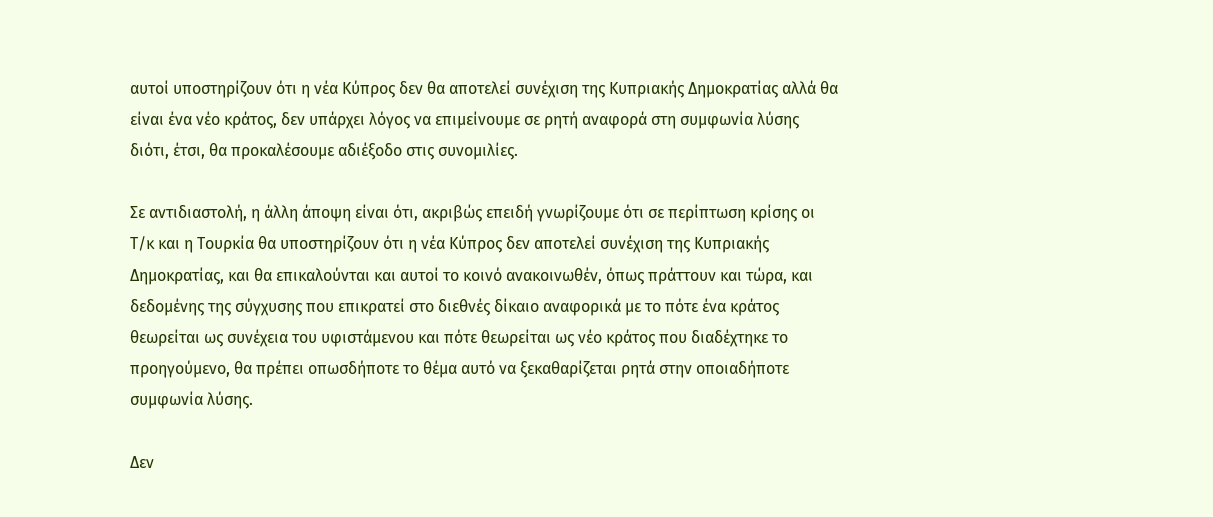αυτοί υποστηρίζουν ότι η νέα Κύπρος δεν θα αποτελεί συνέχιση της Κυπριακής Δημοκρατίας αλλά θα είναι ένα νέο κράτος, δεν υπάρχει λόγος να επιμείνουμε σε ρητή αναφορά στη συμφωνία λύσης διότι, έτσι, θα προκαλέσουμε αδιέξοδο στις συνομιλίες.

Σε αντιδιαστολή, η άλλη άποψη είναι ότι, ακριβώς επειδή γνωρίζουμε ότι σε περίπτωση κρίσης οι Τ/κ και η Τουρκία θα υποστηρίζουν ότι η νέα Κύπρος δεν αποτελεί συνέχιση της Κυπριακής Δημοκρατίας, και θα επικαλούνται και αυτοί το κοινό ανακοινωθέν, όπως πράττουν και τώρα, και δεδομένης της σύγχυσης που επικρατεί στο διεθνές δίκαιο αναφορικά με το πότε ένα κράτος θεωρείται ως συνέχεια του υφιστάμενου και πότε θεωρείται ως νέο κράτος που διαδέχτηκε το προηγούμενο, θα πρέπει οπωσδήποτε το θέμα αυτό να ξεκαθαρίζεται ρητά στην οποιαδήποτε συμφωνία λύσης.

Δεν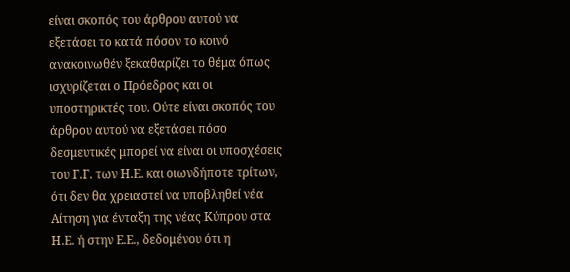είναι σκοπός του άρθρου αυτού να εξετάσει το κατά πόσον το κοινό ανακοινωθέν ξεκαθαρίζει το θέμα όπως ισχυρίζεται ο Πρόεδρος και οι υποστηρικτές του. Ούτε είναι σκοπός του άρθρου αυτού να εξετάσει πόσο δεσμευτικές μπορεί να είναι οι υποσχέσεις του Γ.Γ. των Η.Ε. και οιωνδήποτε τρίτων, ότι δεν θα χρειαστεί να υποβληθεί νέα Αίτηση για ένταξη της νέας Κύπρου στα Η.Ε. ή στην Ε.Ε., δεδομένου ότι η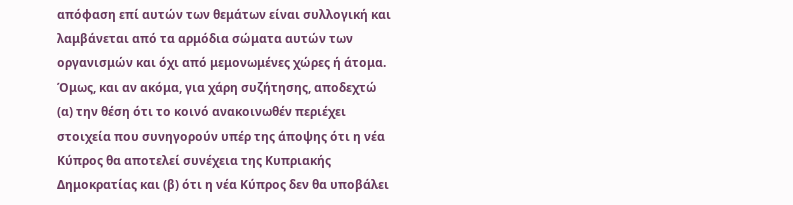απόφαση επί αυτών των θεμάτων είναι συλλογική και λαμβάνεται από τα αρμόδια σώματα αυτών των οργανισμών και όχι από μεμονωμένες χώρες ή άτομα. Όμως, και αν ακόμα, για χάρη συζήτησης, αποδεχτώ (α) την θέση ότι το κοινό ανακοινωθέν περιέχει στοιχεία που συνηγορούν υπέρ της άποψης ότι η νέα Κύπρος θα αποτελεί συνέχεια της Κυπριακής Δημοκρατίας και (β) ότι η νέα Κύπρος δεν θα υποβάλει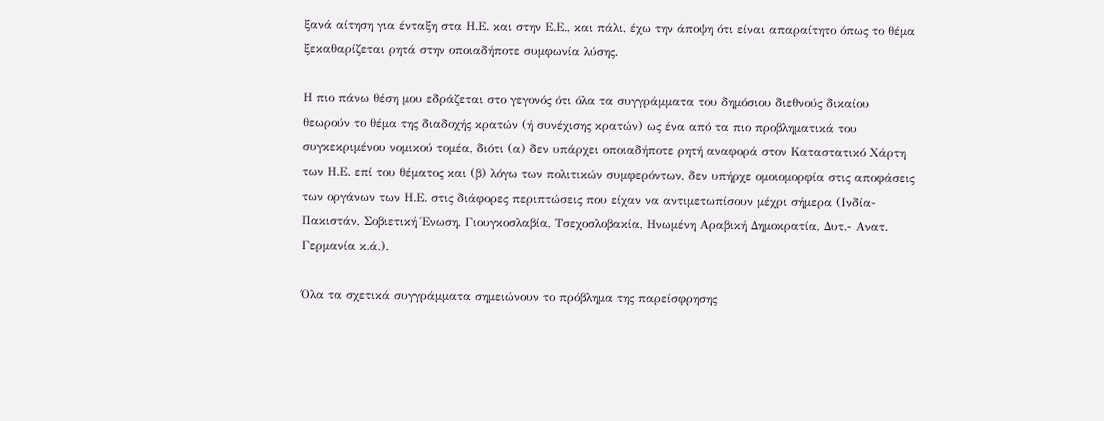ξανά αίτηση για ένταξη στα Η.Ε. και στην Ε.Ε., και πάλι, έχω την άποψη ότι είναι απαραίτητο όπως το θέμα ξεκαθαρίζεται ρητά στην οποιαδήποτε συμφωνία λύσης.

Η πιο πάνω θέση μου εδράζεται στο γεγονός ότι όλα τα συγγράμματα του δημόσιου διεθνούς δικαίου θεωρούν το θέμα της διαδοχής κρατών (ή συνέχισης κρατών) ως ένα από τα πιο προβληματικά του συγκεκριμένου νομικού τομέα, διότι (α) δεν υπάρχει οποιαδήποτε ρητή αναφορά στον Καταστατικό Χάρτη των Η.Ε. επί του θέματος και (β) λόγω των πολιτικών συμφερόντων, δεν υπήρχε ομοιομορφία στις αποφάσεις των οργάνων των Η.Ε. στις διάφορες περιπτώσεις που είχαν να αντιμετωπίσουν μέχρι σήμερα (Ινδία-Πακιστάν, Σοβιετική Ένωση, Γιουγκοσλαβία, Τσεχοσλοβακία, Ηνωμένη Αραβική Δημοκρατία, Δυτ.- Ανατ. Γερμανία κ.ά.).

Όλα τα σχετικά συγγράμματα σημειώνουν το πρόβλημα της παρείσφρησης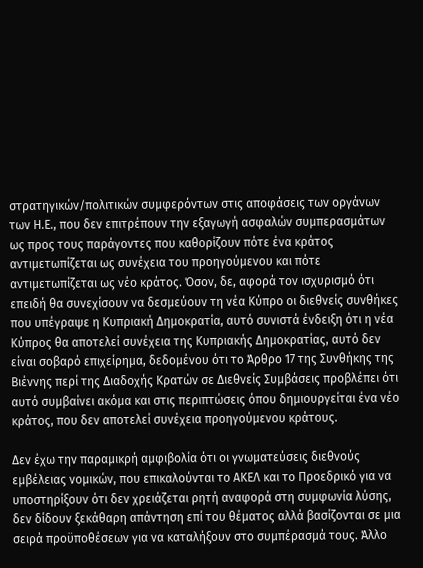στρατηγικών/πολιτικών συμφερόντων στις αποφάσεις των οργάνων των Η.Ε., που δεν επιτρέπουν την εξαγωγή ασφαλών συμπερασμάτων ως προς τους παράγοντες που καθορίζουν πότε ένα κράτος αντιμετωπίζεται ως συνέχεια του προηγούμενου και πότε αντιμετωπίζεται ως νέο κράτος. Όσον, δε, αφορά τον ισχυρισμό ότι επειδή θα συνεχίσουν να δεσμεύουν τη νέα Κύπρο οι διεθνείς συνθήκες που υπέγραψε η Κυπριακή Δημοκρατία, αυτό συνιστά ένδειξη ότι η νέα Κύπρος θα αποτελεί συνέχεια της Κυπριακής Δημοκρατίας, αυτό δεν είναι σοβαρό επιχείρημα, δεδομένου ότι το Άρθρο 17 της Συνθήκης της Βιέννης περί της Διαδοχής Κρατών σε Διεθνείς Συμβάσεις προβλέπει ότι αυτό συμβαίνει ακόμα και στις περιπτώσεις όπου δημιουργείται ένα νέο κράτος, που δεν αποτελεί συνέχεια προηγούμενου κράτους.

Δεν έχω την παραμικρή αμφιβολία ότι οι γνωματεύσεις διεθνούς εμβέλειας νομικών, που επικαλούνται το ΑΚΕΛ και το Προεδρικό για να υποστηρίξουν ότι δεν χρειάζεται ρητή αναφορά στη συμφωνία λύσης, δεν δίδουν ξεκάθαρη απάντηση επί του θέματος αλλά βασίζονται σε μια σειρά προϋποθέσεων για να καταλήξουν στο συμπέρασμά τους. Άλλο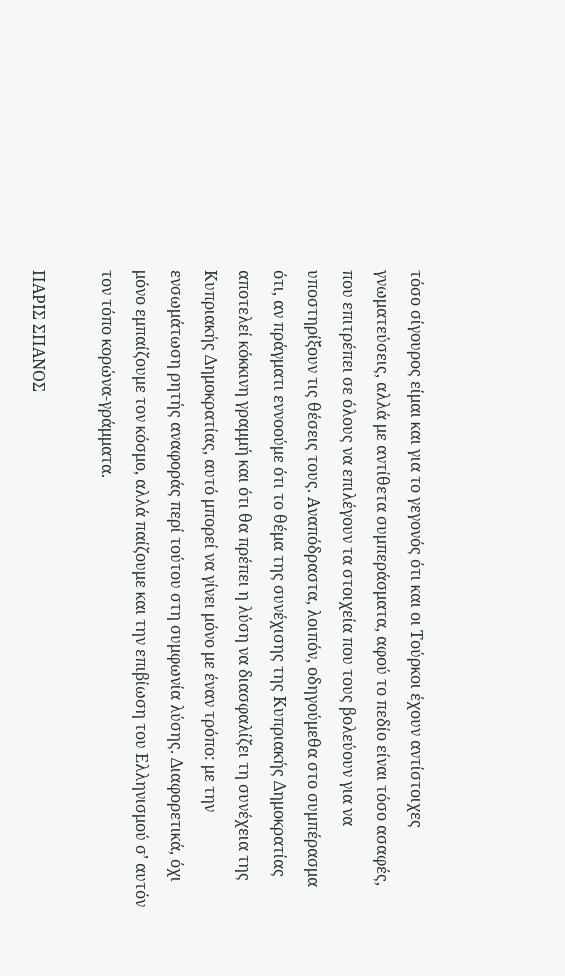τόσο σίγουρος είμαι και για το γεγονός ότι και οι Τούρκοι έχουν αντίστοιχες γνωματεύσεις, αλλά με αντίθετα συμπεράσματα, αφού το πεδίο είναι τόσο ασαφές, που επιτρέπει σε όλους να επιλέγουν τα στοιχεία που τους βολεύουν για να υποστηρίξουν τις θέσεις τους. Αναπόδραστα, λοιπόν, οδηγούμεθα στο συμπέρασμα ότι, αν πράγματι εννοούμε ότι το θέμα της συνέχισης της Κυπριακής Δημοκρατίας αποτελεί κόκκινη γραμμή και ότι θα πρέπει η λύση να διασφαλίζει τη συνέχεια της Κυπριακής Δημοκρατίας, αυτό μπορεί να γίνει μόνο με έναν τρόπο: με την ενσωμάτωση ρητής αναφοράς περί τούτου στη συμφωνία λύσης. Διαφορετικά, όχι μόνο εμπαίζουμε τον κόσμο, αλλά παίζουμε και την επιβίωση του Ελληνισμού σ’ αυτόν τον τόπο κορώνα-γράμματα.

ΠΑΡΙΣ ΣΠΑΝΟΣ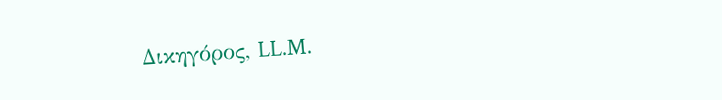Δικηγόρος, LL.M.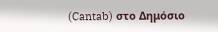(Cantab) στο Δημόσιο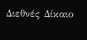Διεθνές Δίκαιο